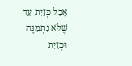אָכַל כְּזַיִת עַד שֶׁלֹּא נִתְמַנֶּה וּכְזַיִת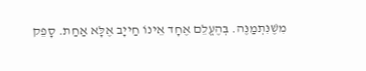מִשֶׁנִּתְמַנֶּה. בְּהֶעֱלֵם אֶחָד אֵינוֹ חַייָב אֶלָּא אַחַת. סָפֵק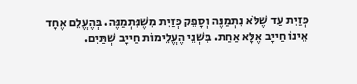כְּזַיִת עַד שֶׁלֹּא נִתְמַנֶּה וְסָפֵק כְּזַיִת מִשֶׁנִּתְמַנֶּה. בְּהֶעֱלֵם אֶחָד אֵינוֹ חַייָב אֶלָּא אַחַת. בִּשְׁנֵי הֶעֱלֵימוֹת חַייָב שְׁתַּיִם.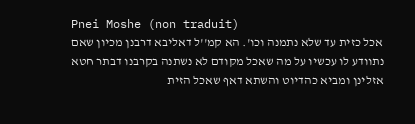Pnei Moshe (non traduit)
אכל כזית עד שלא נתמנה וכו'. הא קמ''ל דאליבא דרבנן מכיון שאם נתוודע לו עכשיו על מה שאכל מקודם לא נשתנה בקרבנו דבתר חטא אזלינן ומביא כהדיוט והשתא דאף שאכל הזית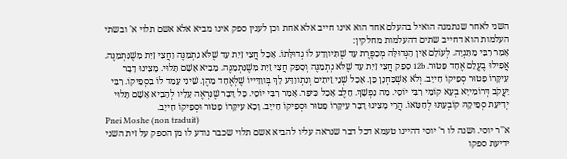השני לאחר שנתמנה הואיל בהעלם אחד הוא אינו חייב אלא אחת וכן לענין ספק אינו מביא אלא אשם תלוי א' ובשתי העלמות הוא דחייב שתים דהעלמות מחלקין:
אָמַר רִבִּי מַתַּנְיָה. לְעוֹלָם אֵין הַגְּדוּלָּה מְכַפֶּרֶת עַד שֶׁתִּיווָדַע לוֹ גְדוּלָּתוֹ. אָכַל חֲצִי זַיִת עַד שֶׁלֹּא נִתְמַנֶּה וַחֲצִי זַיִת מִשֶׁנִּתְמַנֶּה. אֲפִילוּ בֶעֱלֵם אֶחָד פָּטוּר. 12b סָפֵק חֲצִי זַיִת עַד שֶׁלֹּא נְתְמַנֶּה וְסָפֵק חֲצִי זַיִת מִשֶׁנִּתְמַנֶּה. מֵבִיא אָשָׁם תָּלוּי. מָצִינוּ דָבָר עִיקָּרוֹ פָטוּר סְפֵיקוֹ חַייָב. וְלֹא אַשְׁכַּחְנָן כֵּן. אָכַל שְׁנֵי זֵיתִים וְנִתְווַדַּע לָךְ בְּווַדַּייוֹ שֶׁלְּאֶחָד מֵהֶן. שֵׁינִי עָמַד לוֹ בִסְפֵיקוֹ. רִבִּי יַעֲקֹב דְּרוֹמִייָא בְעָא קוֹמֵי רִבִּי יוֹסֵי. מַה נַפְשָׁךְ. חֵלֶב אָכַל כִּיפֵּר. אָמַר רִבִּי יוֹסֵי. כָּל דָּבָר שֶׁנִּרְאֶה עָלָיו לְהָבִיא אָשָׁם תָּלוּי יְדִיעַת סְפֵיקָהּ קוֹבְעַתּוּ לְחַטָּאוֹ. הֲרֵי מָצִינוּ דָבָר עִיקָּרוֹ פָטוּר וּסְפֵיקוֹ חַייָב. וָכָא עִיקָּרוֹ פָטוּר וּסְפֵיקוֹ חַייָב.
Pnei Moshe (non traduit)
א''ר יוסי. ושנה לו ר' יוסי דהיינו טעמא דכל דבר שנראה עליו להביא אשם תלוי שכבר נודע לו מן הספק על זית השני ידיעת ספקו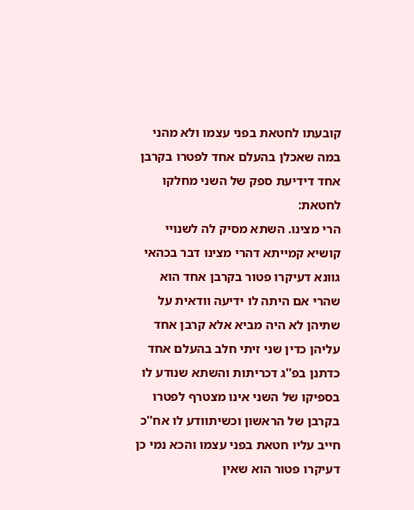קובעתו לחטאת בפני עצמו ולא מהני במה שאכלן בהעלם אחד לפטרו בקרבן אחד דידיעת ספק של השני מחלקו לחטאת:
הרי מצינו. השתא מסיק לה לשנויי קושיא קמייתא דהרי מצינו דבר בכהאי גוונא דעיקרו פטור בקרבן אחד הוא שהרי אם היתה לו ידיעה וודאית על שתיהן לא היה מביא אלא קרבן אחד עליהן כדין שני זיתי חלב בהעלם אחד כדתנן בפ''ג דכריתות והשתא שנודע לו בספיקו של השני אינו מצטרף לפטרו בקרבן של הראשון וכשיתוודע לו אח''כ חייב עליו חטאת בפני עצמו והכא נמי כן דעיקרו פטור הוא שאין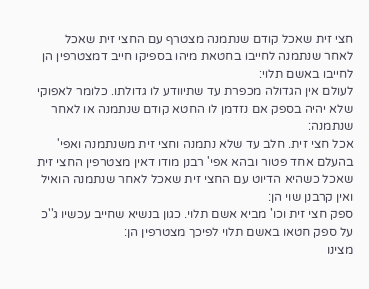חצי זית שאכל קודם שנתמנה מצטרף עם החצי זית שאכל לאחר שנתמנה לחייבו בחטאת מיהו בספיקו חייב דמצטרפין הן לחייבו באשם תלוי:
לעולם אין הגדולה מכפרת עד שתיוודע לו גדולתו. כלומר לאפוקי שלא יהיה בספק אם נזדמן לו החטא קודם שנתמנה או לאחר שנתמנה:
אכל חצי זית. חלב עד שלא נתמנה וחצי זית משנתמנה ואפי' בהעלם אחד פטור ובהא אפי' רבנן מודו דאין מצטרפין החצי זית שאכל כשהיא הדיוט עם החצי זית שאכל לאחר שנתמנה הואיל ואין קרבנן שוי הן:
ספק חצי זית וכו' מביא אשם תלוי. כגון בנשיא שחייב עכשיו ג''כ על ספק חטאו באשם תלוי לפיכך מצטרפין הן:
מצינו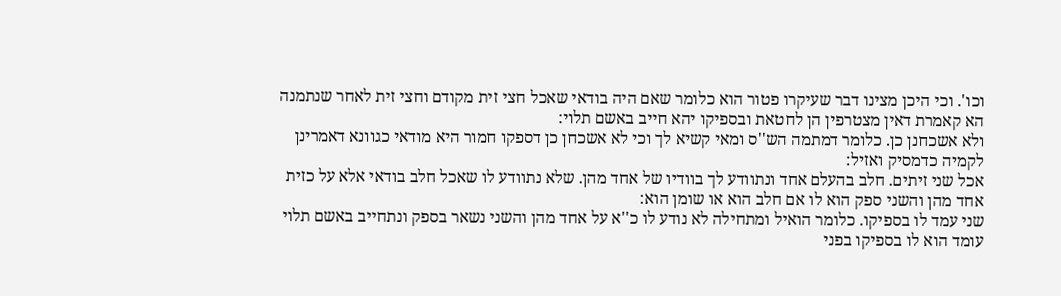וכו'. וכי היכן מצינו דבר שעיקרו פטור הוא כלומר שאם היה בודאי שאכל חצי זית מקודם וחצי זית לאחר שנתמנה הא קאמרת דאין מצטרפין הן לחטאת ובספיקו יהא חייב באשם תלוי:
ולא אשכחנן כן. כלומר דמתמה הש''ס ומאי קשיא לך וכי לא אשכחן כן דספקו חמור היא מודאי כגוונא דאמרינן לקמיה כדמסיק ואזיל:
אכל שני זיתים. חלב בהעלם אחד ונתוודע לך בוודיו של אחד מהן. שלא נתוודע לו שאכל חלב בודאי אלא על כזית אחד מהן והשני ספק הוא לו אם חלב הוא או שומן הוא:
שני עמד לו בספיקו. כלומר הואיל ומתחילה לא נודע לו כ''א על אחד מהן והשני נשאר בספק ונתחייב באשם תלוי עומד הוא לו בספיקו בפני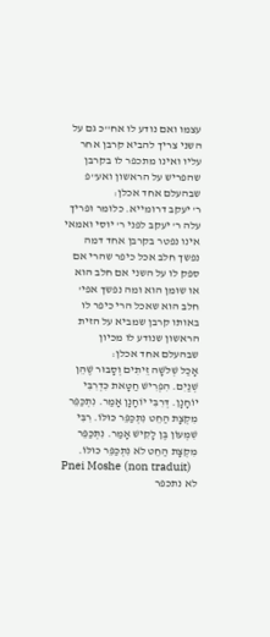עצמו ואם נודע לו אח''כ גם על השני צריך להביא קרבן אחר עליו ואינו מתכפר לו בקרבן שהפריש על הראשון ואע''פ שבהעלם אחד אכלן:
ר' יעקב דרומייא. כלומר ופריך עלה ר' יעקב לפני ר' יוסי ואמאי אינו נפטר בקרבן אחד דמה נפשך חלב אכל כיפר שהרי אם ספק לו על השני אם חלב הוא או שומן הוא ומה נפשך אפי' חלב הוא שאכל הרי כיפר לו באותו קרבן שמביא על הזית הראשון שנודע לו מכיון שבהעלם אחד אכלן:
אָכַל שְׁלֹשָׁה זֵיתִים וְסָבוּר שֶׁהֵן שְׁנַיִם. הִפְרִישׁ חַטָּאת כִּדְרִבִּי יוֹחָנָן. דְּרִבִּי יוֹחָנָן אָמַר. נִתְכַּפֵּר מִקְצָת הַחֵט נִתְכַּפֵּר כּוּלּוֹ. רִבִּי שִׁמְעוֹן בֶּן לָקִישׁ אָמַר. נִתְכַּפֵּר מִקְצָת הַחֵט לֹא נִתְכַּפֵּר כּוּלּוֹ.
Pnei Moshe (non traduit)
לא נתכפר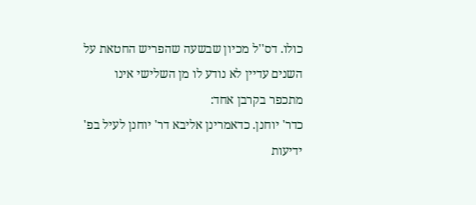כולו. דס''ל מכיון שבשעה שהפריש החטאת על השנים עדיין לא נודע לו מן השלישי אינו מתכפר בקרבן אחד:
כדר' יוחנן. כדאמרינן אליבא דר' יוחנן לעיל בפ' ידיעות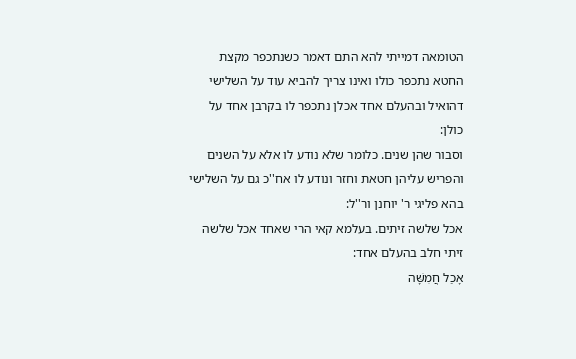הטומאה דמייתי להא התם דאמר כשנתכפר מקצת החטא נתכפר כולו ואינו צריך להביא עוד על השלישי דהואיל ובהעלם אחד אכלן נתכפר לו בקרבן אחד על כולן:
וסבור שהן שנים. כלומר שלא נודע לו אלא על השנים והפריש עליהן חטאת וחזר ונודע לו אח''כ גם על השלישי בהא פליגי ר' יוחנן ור''ל:
אכל שלשה זיתים. בעלמא קאי הרי שאחד אכל שלשה זיתי חלב בהעלם אחד:
אָכַל חֲמִשָּׁה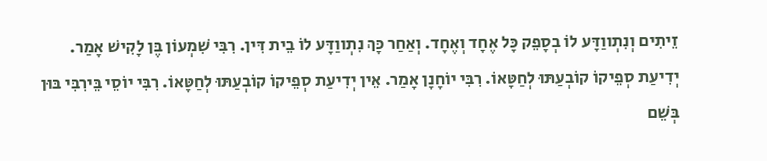זֵיתִים וְנִתְווַדָּע לוֹ בְסָפֵק כָּל אֶחָד וְאֶחָד. וְאַחַר כָּךְ נִתְווַדָּע לוֹ בֵית דִּין. רִבִּי שִׁמְעוֹן בֶּן לָקִישׁ אָמַר. יְדִיעַת סְפֵיקוֹ קוֹבְעַתּוּ לְחַטָּאוֹ. רִבִּי יוֹחָנָן אָמַר. אֵין יְדִיעַת סְפֵיקוֹ קוֹבְעַתּוּ לְחַטָּאוֹ. רִבִּי יוֹסֵי בֵּירִבִּי בּוּן בְּשֵׁם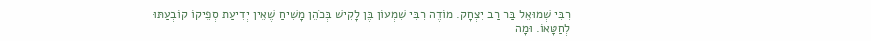רִבִּי שְׁמוּאֵל בַּר רַב יִצְחָק. מוֹדֶה רִבִּי שִׁמְעוֹן בֶּן לָקִישׁ בְּכֹהֵן מָשִׁיחַ שֶׁאֵין יְדִיעַת סְפֵיקוֹ קוֹבְעַתּוּ לְחַטָּאוֹ. וּמָה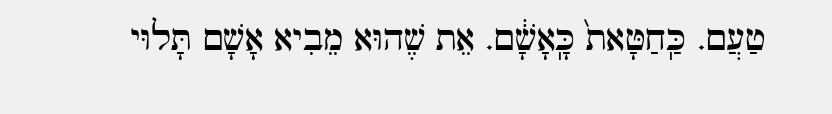טַעֲם. כַּֽחַטָּאת֙ כָּֽאָשָׁ֔ם. אֵת שֶׁהוּא מֵבִיא אָשָׁם תָּלוּי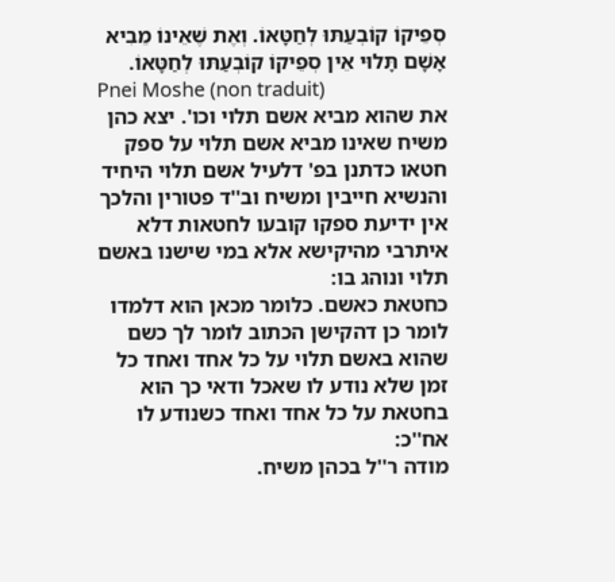סְפֵיקוֹ קוֹבְעַתּוּ לְחַטָּאוֹ. וְאֶת שֶׁאֵינוֹ מֵבִיא אָשָׁם תָּלוּי אֵין סְפֵיקוֹ קוֹבְעַתּוּ לְחַטָּאוֹ.
Pnei Moshe (non traduit)
את שהוא מביא אשם תלוי וכו'. יצא כהן משיח שאינו מביא אשם תלוי על ספק חטאו כדתנן בפ' דלעיל אשם תלוי היחיד והנשיא חייבין ומשיח וב''ד פטורין והלכך אין ידיעת ספקו קובעו לחטאות דלא איתרבי מהיקישא אלא במי שישנו באשם תלוי ונוהג בו:
כחטאת כאשם. כלומר מכאן הוא דלמדו לומר כן דהקישן הכתוב לומר לך כשם שהוא באשם תלוי על כל אחד ואחד כל זמן שלא נודע לו שאכל ודאי כך הוא בחטאת על כל אחד ואחד כשנודע לו אח''כ:
מודה ר''ל בכהן משיח.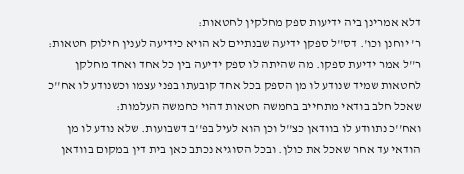דלא אמרינן ביה ידיעות ספק מחלקין לחטאות:
ר' יוחנן וכו'. דס''ל ספקן ידיעה שבנתיים לא הויא כידיעה לענין חילוק חטאות:
ר''ל אמר ידיעת ספקו. מה שהיתה לו ספק ידיעה בין כל אחד ואחד מחלקן לחטאות שמיד שנודע לו מן הספק בכל אחד קובעתו בפני עצמו וכשנודע לו אח''כ שאכל חלב בודאי מתחייב בחמשה חטאות דהוי כחמשה העלמות:
ואח''כ נתוודע לו בוודאן כצ''ל וכן הוא לעיל בפ''ב דשבועות. שלא נודע לו מן הודאי עד אחר שאכל את כולן. ובכל הסוגיא נכתב כאן בית דין במקום בוודאן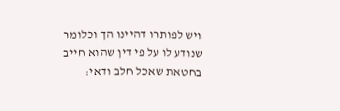ויש לפותרו דהיינו הך וכלומר שנודע לו על פי דין שהוא חייב בחטאת שאכל חלב ודאי: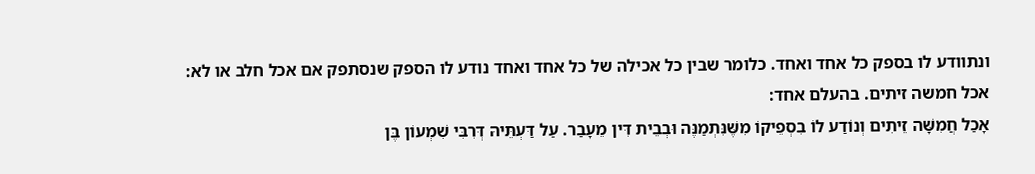ונתוודע לו בספק כל אחד ואחד. כלומר שבין כל אכילה של כל אחד ואחד נודע לו הספק שנסתפק אם אכל חלב או לא:
אכל חמשה זיתים. בהעלם אחד:
אָכַל חֲמִשָּׁה זֵיתִים וְנוֹדַע לוֹ בִסְפֵיקוֹ מִשֶּׁנִּתְמַנֶּה וּבְבֵית דִּין מֵעָבַר. עַל דַּעְתֵּיהּ דְּרִבִּי שִׁמְעוֹן בֶּן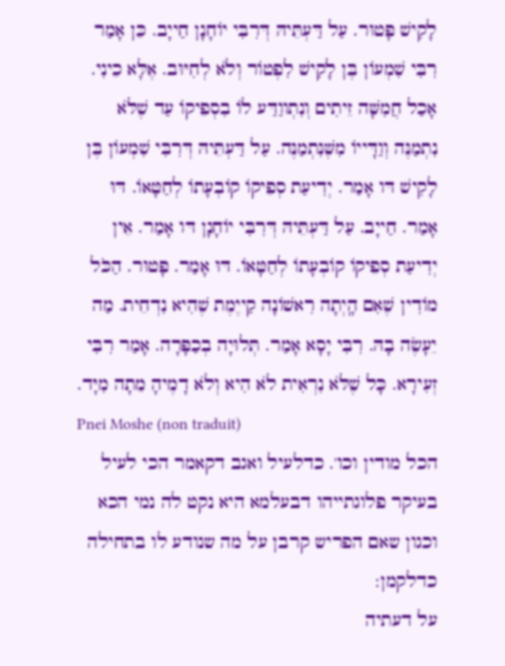לָקִישׁ פָּטוּר. עַל דַּעְתֵּיהּ דְּרִבִּי יוֹחָנָן חַייָב. כֵּן אָמַר רִבִּי שִׁמְעוֹן בֶּן לָקִישׁ לִפְטוֹר וְלֹא לְחִיּוּב. אֶלָּא כֵינִי. אָכַל חֲמִשָּׁה זֵיתִים וְנִתְווַדַּע לוֹ בִסְפֵיקוֹ עַד שֶׁלֹּא נִתְמַנֶּה וְוַדָּייוֹ מִשֶּׁנִּתְמַנֶּה. עַל דַּעְתֵּיהּ דְּרִבִּי שִׁמְעוֹן בֶּן לָקִישׁ דּו אָמַר. יְדִיעַת סְפֵיקוֹ קוֹבְעָתוֹ לְחַטָּאוֹ. דּוּ אָמַר. חַייָב. עַל דַּעְתֵּיהּ דְּרִבִּי יוֹחָנָן דּו אָמַר. אֵין יְדִיעַת סְפֵיקוֹ קוֹבְעָתוֹ לְחַטָּאוֹ. דּוּ אָמַר. פָּטוּר. הַכֹּל מוֹדִין שֶׁאִם הָֽיְתָה רִאשׁוֹנָה קַייֶמֶת שֶׁהִיא נִדְחֵית. מַה יֵעָשֶׂה בָהּ. רִבִּי יָסָא אָמַר. תְּלוּיָה בְכַפָּרָה. אָמַר רִבִּי זְעִירָא. כָּל שֶׁלֹּא נִרְאִית לֹא הִיא וְלֹא דָמֶיהָ מֵתָה מִיָּד.
Pnei Moshe (non traduit)
הכל מודין וכו'. כדלעיל ואגב דקאמר הכי לעיל בעיקר פלוגתייהו דבעלמא היא נקט לה נמי הכא וכגון שאם הפריש קרבן על מה שנודע לו בתחילה כדלקמן:
על דעתיה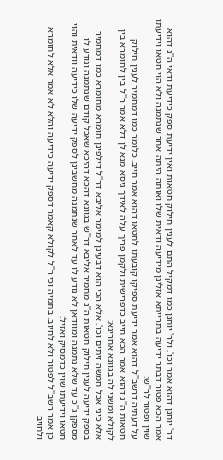דר' יוחנן דהוא אמר וכו'. ולר' יוחנן כמו דמקיל התם לענין חילוק חטאות ואין ידיעת ספק כידיעת ודאי ה''נ דהוא אמר הכא פטור דבתר ידיעה בתרייתא אזלינן מידיעה ודאית שלו ואותה היתה אחר שנתמנה ולא הוי חטאו וידיעתו שוין ופטור לר''ש:
על דעתיה דרשב''ל דהוא אמר ידיעת ספיקו קובעתו לחטאו דהוא אמר חייב. כלומר כמו דמחמיר לענין חילוק חטאות ה''נ דהוא אמר הכא חייב כדפרישית ולקמן פריך עלה לאידך גיסא מנא לן דלא אמר ר''ל בין לחומרא בין לקולא ומשני לה בגוונא אחרינא:
אלא כיני אכל חמשה זיתים וכו'. אלא הכי הוא דבעינן למימר אליבא דר''ל דילפינן חומרא מחומרא כמו דמחמיר בספק ידיעה לענין חילוק חטאות ה''נ מחמיר אליבא דר''ש בגוונא דהכא דהיכא שאכל קודם שנתמנה ונודע לו מספקן ג''כ עד שלא נתמנה ומוודאן לא נודע לו עד לאחר שנתמנה מחשבינן לספק ידיעה שלו כידיעה וודאית והוי חטאו וידיעתו שוין כדמסיק ואזיל:
כן אמר רשב''ל לפטור ולא לחיוב. בתמיה וכי ר''ל לקולא קאמר דספק ידיעה כידיעה והלא לא אמר אלא לחומרא ולחויב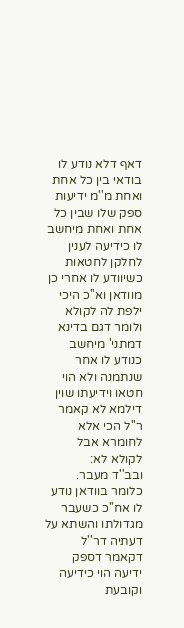דאף דלא נודע לו בודאי בין כל אחת ואחת מ''מ ידיעות ספק שלו שבין כל אחת ואחת מיחשב לו כידיעה לענין לחלקן לחטאות כשיוודע לו אחרי כן מוודאן וא''כ היכי ילפת לה לקולא ולומר דגם בדינא דמתני' מיחשב כנודע לו אחר שנתמנה ולא הוי חטאו וידיעתו שוין דילמא לא קאמר ר''ל הכי אלא לחומרא אבל לקולא לא:
ובב''ד מעבר. כלומר בוודאן נודע לו אח''כ כשעבר מגדולתו והשתא על דעתיה דר''ל דקאמר דספק ידיעה הוי כידיעה וקובעת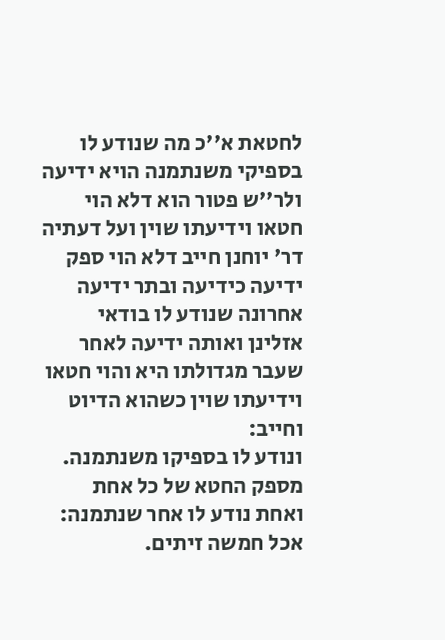לחטאת א''כ מה שנודע לו בספיקי משנתמנה הויא ידיעה ולר''ש פטור הוא דלא הוי חטאו וידיעתו שוין ועל דעתיה דר' יוחנן חייב דלא הוי ספק ידיעה כידיעה ובתר ידיעה אחרונה שנודע לו בודאי אזלינן ואותה ידיעה לאחר שעבר מגדולתו היא והוי חטאו וידיעתו שוין כשהוא הדיוט וחייב:
ונודע לו בספיקו משנתמנה. מספק החטא של כל אחת ואחת נודע לו אחר שנתמנה:
אכל חמשה זיתים.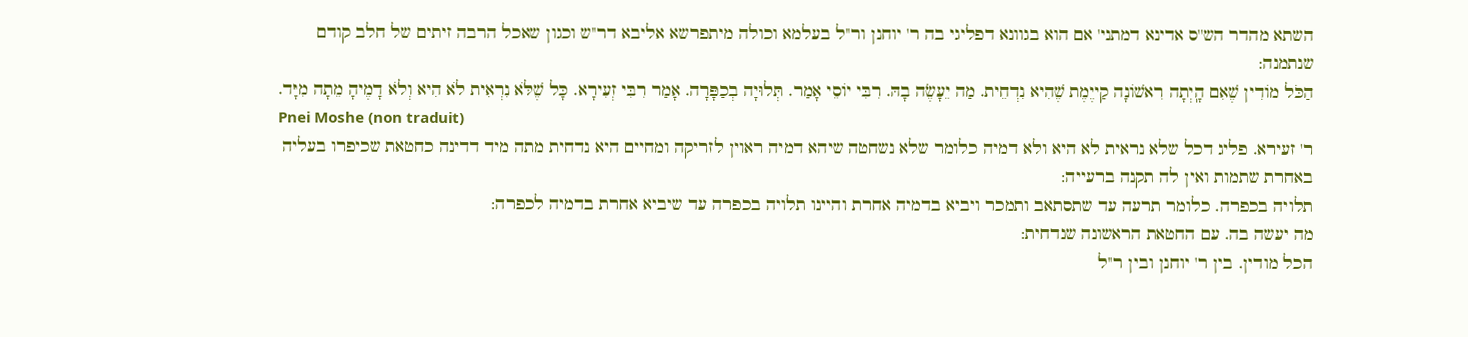השתא מהדר הש''ס אדינא דמתני' אם הוא בגוונא דפליגי בה ר' יוחנן ור''ל בעלמא וכולה מיתפרשא אליבא דר''ש וכגון שאכל הרבה זיתים של חלב קודם שנתמנה:
הַכֹּל מוֹדִין שֶׁאִם הָֽיְתָה רִאשׁוֹנָה קַייֶמֶת שֶׁהִיא נִדְחֵית. מַה יֵעָשֶׂה בָהּ. רִבִּי יוֹסֵי אָמַר. תְּלוּיָה בְכַפָּרָה. אָמַר רִבִּי זְעִירָא. כָּל שֶׁלֹּא נִרְאִית לֹא הִיא וְלֹא דָמֶיהָ מֵתָה מִיָּד.
Pnei Moshe (non traduit)
ר' זעירא. פליג דכל שלא נראית לא היא ולא דמיה כלומר שלא נשחטה שיהא דמיה ראוין לזריקה ומחיים היא נדחית מתה מיד דדינה כחטאת שכיפרו בעליה באחרת שתמות ואין לה תקנה ברעייה:
תלויה בכפרה. כלומר תרעה עד שתסתאב ותמכר ויביא בדמיה אחרת והיינו תלויה בכפרה עד שיביא אחרת בדמיה לכפרה:
מה יעשה בה. עם החטאת הראשונה שנדחית:
הכל מודין. בין ר' יוחנן ובין ר''ל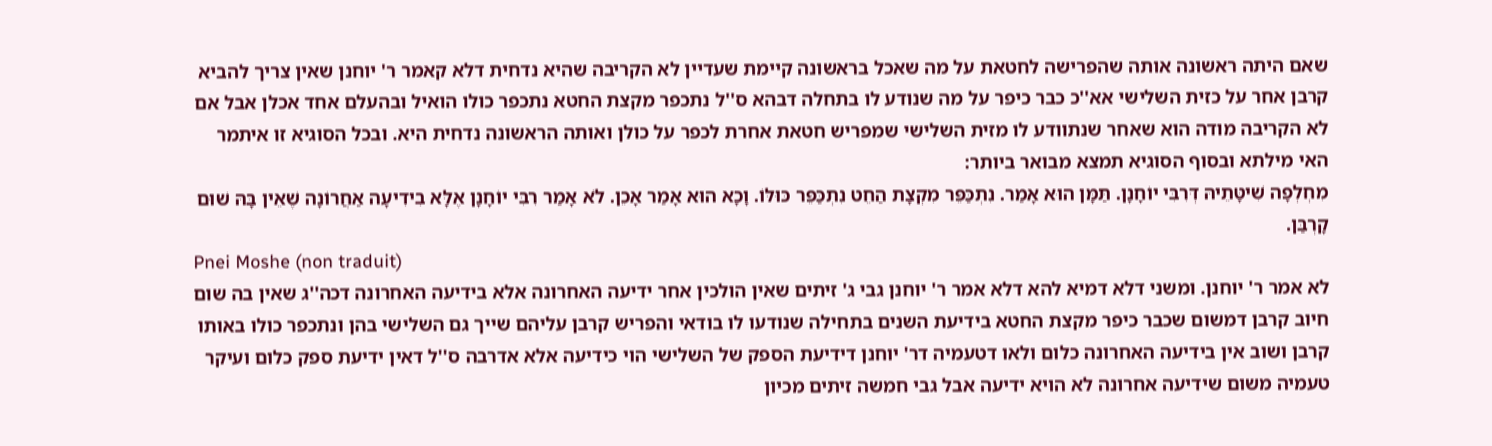שאם היתה ראשונה אותה שהפרישה לחטאת על מה שאכל בראשונה קיימת שעדיין לא הקריבה שהיא נדחית דלא קאמר ר' יוחנן שאין צריך להביא קרבן אחר על כזית השלישי אא''כ כבר כיפר על מה שנודע לו בתחלה דבהא ס''ל נתכפר מקצת החטא נתכפר כולו הואיל ובהעלם אחד אכלן אבל אם לא הקריבה מודה הוא שאחר שנתוודע לו מזית השלישי שמפריש חטאת אחרת לכפר על כולן ואותה הראשונה נדחית היא. ובכל הסוגיא זו איתמר האי מילתא ובסוף הסוגיא תמצא מבואר ביותר:
מִחְלְפָה שִׁיטָּתֵיהּ דְּרִבִּי יוֹחָנָן. תַּמָּן הוּא אָמַר. נִתְכַּפֵּר מִקְצָת הַחֵט נִתְכַּפֵּר כּוּלּוֹ. וָכָא הוּא אָמַר אָכֵן. לֹא אָמַר רִבִּי יוֹחָנָן אֶלָּא בִידִיעָה אַחֲרוֹנָה שֶׁאֵין בָּהּ שׁוּם קָרְבַּן.
Pnei Moshe (non traduit)
לא אמר ר' יוחנן. ומשני דלא דמיא להא דלא אמר ר' יוחנן גבי ג' זיתים שאין הולכין אחר ידיעה האחרונה אלא בידיעה האחרונה דכה''ג שאין בה שום חיוב קרבן דמשום שכבר כיפר מקצת החטא בידיעת השנים בתחילה שנודעו לו בודאי והפריש קרבן עליהם שייך גם השלישי בהן ונתכפר כולו באותו קרבן ושוב אין בידיעה האחרונה כלום ולאו דטעמיה דר' יוחנן דידיעת הספק של השלישי הוי כידיעה אלא אדרבה ס''ל דאין ידיעת ספק כלום ועיקר טעמיה משום שידיעה אחרונה לא הויא ידיעה אבל גבי חמשה זיתים מכיון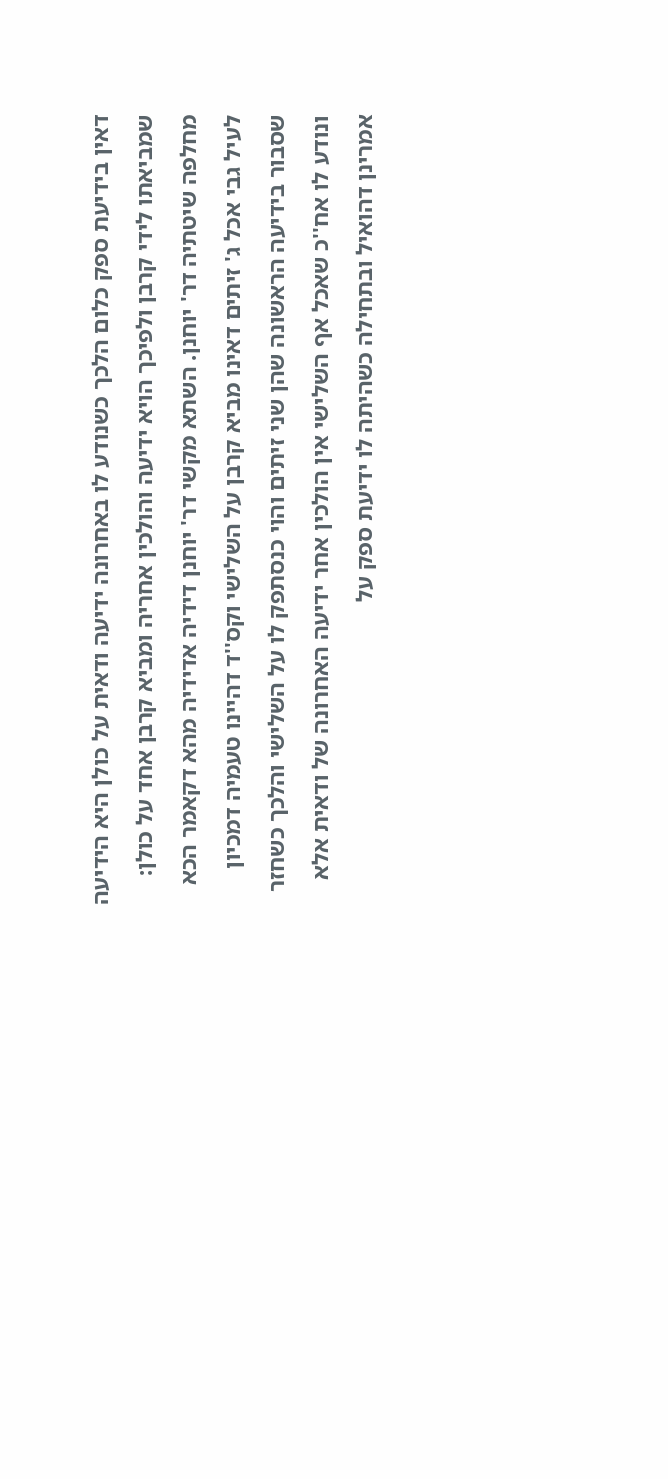דאין בידיעת ספק כלום הלכך כשנודע לו באחרונה ידיעה ודאית על כולן היא הידיעה שמביאתו לידי קרבן ולפיכך הויא ידיעה והולכין אחריה ומביא קרבן אחד על כולן:
מחלפה שיטתיה דר' יוחנן. השתא מקשי דר' יוחנן דידיה אדידיה מהא דקאמר הכא לעיל גבי אכל ג' זיתים דאינו מביא קרבן על השלישי וקס''ד דהיינו טעמיה דמכיון שסבור בידיעה הראשונה שהן שני זיתים והוי כנסתפק לו על השלישי והלכך כשחזר ונודע לו אח''כ שאכל אף השלישי אין הולכין אחר ידיעה האחרונה של ודאית אלא אמרינן דהואיל ובתחילה כשהיתה לו ידיעת ספק על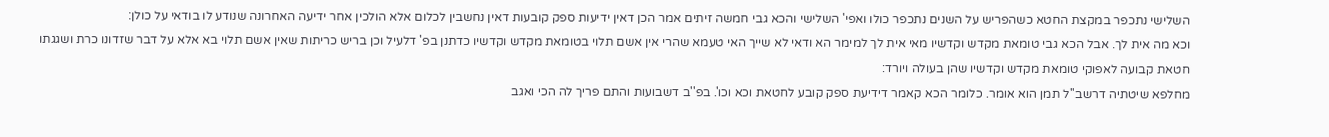השלישי נתכפר במקצת החטא כשהפריש על השנים נתכפר כולו ואפי' השלישי והכא גבי חמשה זיתים אמר הכן דאין ידיעות ספק קובעות דאין נחשבין לכלום אלא הולכין אחר ידיעה האחרונה שנודע לו בודאי על כולן:
וכא מה אית לך. אבל הכא גבי טומאת מקדש וקדשיו מאי אית לך למימר הא ודאי לא שייך האי טעמא שהרי אין אשם תלוי בטומאת מקדש וקדשיו כדתנן בפ' דלעיל וכן בריש כריתות שאין אשם תלוי בא אלא על דבר שזדונו כרת ושגגתו חטאת קבועה לאפוקי טומאת מקדש וקדשיו שהן בעולה ויורד:
מחלפא שיטתיה דרשב''ל תמן הוא אומר. כלומר הכא קאמר דידיעת ספק קובע לחטאת וכא וכו'. בפ''ב דשבועות והתם פריך לה הכי ואגב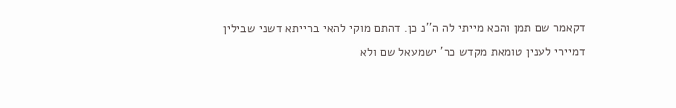דקאמר שם תמן והכא מייתי לה ה''נ כן. דהתם מוקי להאי ברייתא דשני שבילין דמיירי לענין טומאת מקדש כר' ישמעאל שם ולא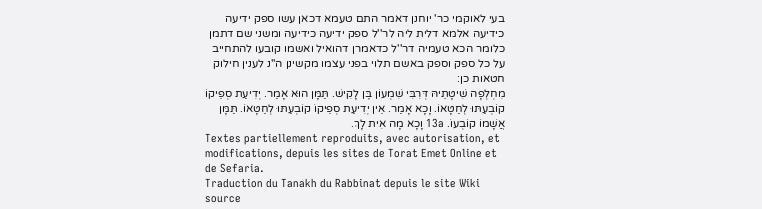בעי לאוקמי כר' יוחנן דאמר התם טעמא דכאן עשו ספק ידיעה כידיעה אלמא דלית ליה לר''ל ספק ידיעה כידיעה ומשני שם דתמן כלומר הכא טעמיה דר''ל כדאמרן דהואיל ואשמו קובעו להתחייב על כל ספק וספק באשם תלוי בפני עצמו מקשינן ה''נ לענין חילוק חטאות כן:
מִחְלְפָה שִׁיטָּתֵיהּ דְּרִבִּי שִׁמְעוֹן בֶּן לָקִישׁ. תַּמָּן הוּא אָמַר. יְדִיעַת סְפֵיקוֹ קוֹבְעַתּוּ לְחַטָּאוֹ. וָכָא אָמַר. אֵין יְדִיעַת סְפֵיקוֹ קוֹבְעַתּוּ לְחַטָּאוֹ. תַּמָּן אֲשָׁמוֹ קוֹבְעוֹ. 13a וָכָא מָה אִית לָךְ.
Textes partiellement reproduits, avec autorisation, et modifications, depuis les sites de Torat Emet Online et de Sefaria.
Traduction du Tanakh du Rabbinat depuis le site Wiki source